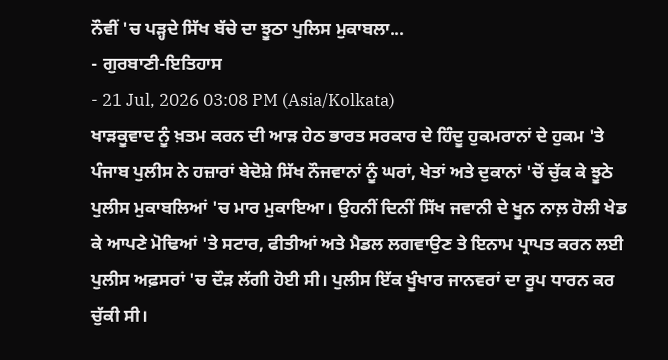ਨੌਵੀਂ 'ਚ ਪੜ੍ਹਦੇ ਸਿੱਖ ਬੱਚੇ ਦਾ ਝੂਠਾ ਪੁਲਿਸ ਮੁਕਾਬਲਾ...
- ਗੁਰਬਾਣੀ-ਇਤਿਹਾਸ
- 21 Jul, 2026 03:08 PM (Asia/Kolkata)
ਖਾੜਕੂਵਾਦ ਨੂੰ ਖ਼ਤਮ ਕਰਨ ਦੀ ਆੜ ਹੇਠ ਭਾਰਤ ਸਰਕਾਰ ਦੇ ਹਿੰਦੂ ਹੁਕਮਰਾਨਾਂ ਦੇ ਹੁਕਮ 'ਤੇ ਪੰਜਾਬ ਪੁਲੀਸ ਨੇ ਹਜ਼ਾਰਾਂ ਬੇਦੋਸ਼ੇ ਸਿੱਖ ਨੌਜਵਾਨਾਂ ਨੂੰ ਘਰਾਂ, ਖੇਤਾਂ ਅਤੇ ਦੁਕਾਨਾਂ 'ਚੋਂ ਚੁੱਕ ਕੇ ਝੂਠੇ ਪੁਲੀਸ ਮੁਕਾਬਲਿਆਂ 'ਚ ਮਾਰ ਮੁਕਾਇਆ। ਉਹਨੀਂ ਦਿਨੀਂ ਸਿੱਖ ਜਵਾਨੀ ਦੇ ਖੂਨ ਨਾਲ਼ ਹੋਲੀ ਖੇਡ ਕੇ ਆਪਣੇ ਮੋਢਿਆਂ 'ਤੇ ਸਟਾਰ, ਫੀਤੀਆਂ ਅਤੇ ਮੈਡਲ ਲਗਵਾਉਣ ਤੇ ਇਨਾਮ ਪ੍ਰਾਪਤ ਕਰਨ ਲਈ ਪੁਲੀਸ ਅਫ਼ਸਰਾਂ 'ਚ ਦੌੜ ਲੱਗੀ ਹੋਈ ਸੀ। ਪੁਲੀਸ ਇੱਕ ਖੂੰਖਾਰ ਜਾਨਵਰਾਂ ਦਾ ਰੂਪ ਧਾਰਨ ਕਰ ਚੁੱਕੀ ਸੀ।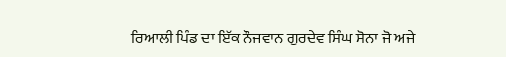ਰਿਆਲੀ ਪਿੰਡ ਦਾ ਇੱਕ ਨੌਜਵਾਨ ਗੁਰਦੇਵ ਸਿੰਘ ਸੋਨਾ ਜੋ ਅਜੇ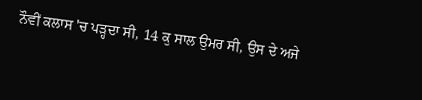ਨੌਵੀਂ ਕਲਾਸ 'ਚ ਪੜ੍ਹਦਾ ਸੀ, 14 ਕੁ ਸਾਲ ਉਮਰ ਸੀ, ਉਸ ਦੇ ਅਜੇ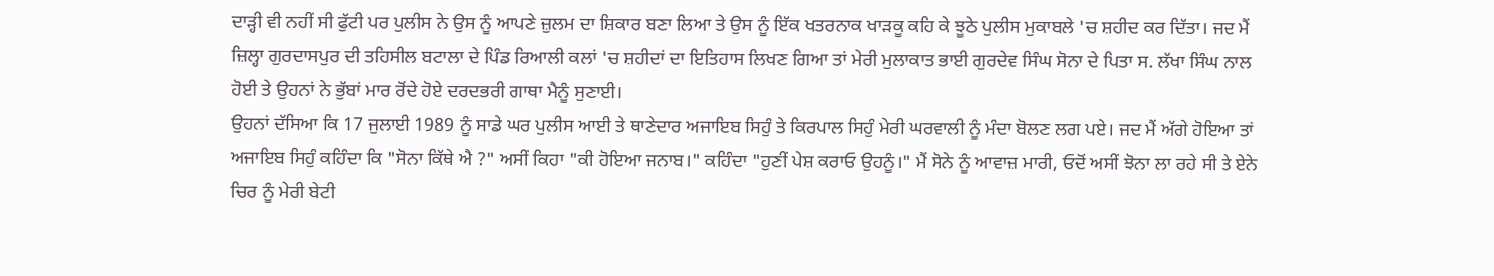ਦਾੜ੍ਹੀ ਵੀ ਨਹੀਂ ਸੀ ਫੁੱਟੀ ਪਰ ਪੁਲੀਸ ਨੇ ਉਸ ਨੂੰ ਆਪਣੇ ਜ਼ੁਲਮ ਦਾ ਸ਼ਿਕਾਰ ਬਣਾ ਲਿਆ ਤੇ ਉਸ ਨੂੰ ਇੱਕ ਖਤਰਨਾਕ ਖਾੜਕੂ ਕਹਿ ਕੇ ਝੂਠੇ ਪੁਲੀਸ ਮੁਕਾਬਲੇ 'ਚ ਸ਼ਹੀਦ ਕਰ ਦਿੱਤਾ। ਜਦ ਮੈਂ ਜ਼ਿਲ੍ਹਾ ਗੁਰਦਾਸਪੁਰ ਦੀ ਤਹਿਸੀਲ ਬਟਾਲਾ ਦੇ ਪਿੰਡ ਰਿਆਲੀ ਕਲਾਂ 'ਚ ਸ਼ਹੀਦਾਂ ਦਾ ਇਤਿਹਾਸ ਲਿਖਣ ਗਿਆ ਤਾਂ ਮੇਰੀ ਮੁਲਾਕਾਤ ਭਾਈ ਗੁਰਦੇਵ ਸਿੰਘ ਸੋਨਾ ਦੇ ਪਿਤਾ ਸ. ਲੱਖਾ ਸਿੰਘ ਨਾਲ ਹੋਈ ਤੇ ਉਹਨਾਂ ਨੇ ਭੁੱਬਾਂ ਮਾਰ ਰੋਂਦੇ ਹੋਏ ਦਰਦਭਰੀ ਗਾਥਾ ਮੈਨੂੰ ਸੁਣਾਈ।
ਉਹਨਾਂ ਦੱਸਿਆ ਕਿ 17 ਜੁਲਾਈ 1989 ਨੂੰ ਸਾਡੇ ਘਰ ਪੁਲੀਸ ਆਈ ਤੇ ਥਾਣੇਦਾਰ ਅਜਾਇਬ ਸਿਹੁੰ ਤੇ ਕਿਰਪਾਲ ਸਿਹੁੰ ਮੇਰੀ ਘਰਵਾਲੀ ਨੂੰ ਮੰਦਾ ਬੋਲਣ ਲਗ ਪਏ। ਜਦ ਮੈਂ ਅੱਗੇ ਹੋਇਆ ਤਾਂ ਅਜਾਇਬ ਸਿਹੁੰ ਕਹਿੰਦਾ ਕਿ "ਸੋਨਾ ਕਿੱਥੇ ਐ ?" ਅਸੀਂ ਕਿਹਾ "ਕੀ ਹੋਇਆ ਜਨਾਬ।" ਕਹਿੰਦਾ "ਹੁਣੀਂ ਪੇਸ਼ ਕਰਾਓ ਉਹਨੂੰ।" ਮੈਂ ਸੋਨੇ ਨੂੰ ਆਵਾਜ਼ ਮਾਰੀ, ਓਦੋਂ ਅਸੀਂ ਝੋਨਾ ਲਾ ਰਹੇ ਸੀ ਤੇ ਏਨੇ ਚਿਰ ਨੂੰ ਮੇਰੀ ਬੇਟੀ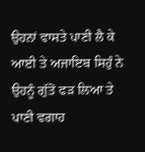ਉਹਨਾਂ ਵਾਸਤੇ ਪਾਣੀ ਲੈ ਕੇ ਆਈ ਤੇ ਅਜਾਇਬ ਸਿਹੁੰ ਨੇ ਉਹਨੂੰ ਗੁੱਤੋਂ ਫੜ ਲਿਆ ਤੇ ਪਾਣੀ ਵਗਾਹ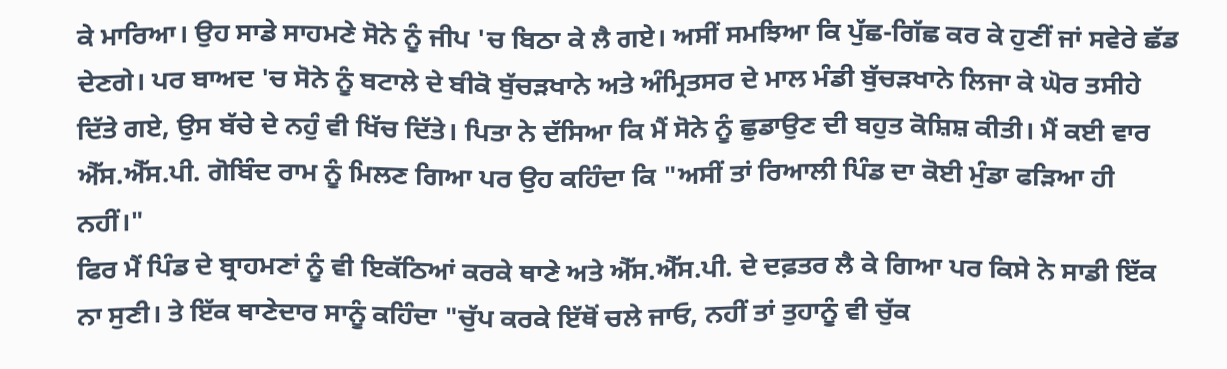ਕੇ ਮਾਰਿਆ। ਉਹ ਸਾਡੇ ਸਾਹਮਣੇ ਸੋਨੇ ਨੂੰ ਜੀਪ 'ਚ ਬਿਠਾ ਕੇ ਲੈ ਗਏ। ਅਸੀਂ ਸਮਝਿਆ ਕਿ ਪੁੱਛ-ਗਿੱਛ ਕਰ ਕੇ ਹੁਣੀਂ ਜਾਂ ਸਵੇਰੇ ਛੱਡ ਦੇਣਗੇ। ਪਰ ਬਾਅਦ 'ਚ ਸੋਨੇ ਨੂੰ ਬਟਾਲੇ ਦੇ ਬੀਕੋ ਬੁੱਚੜਖਾਨੇ ਅਤੇ ਅੰਮ੍ਰਿਤਸਰ ਦੇ ਮਾਲ ਮੰਡੀ ਬੁੱਚੜਖਾਨੇ ਲਿਜਾ ਕੇ ਘੋਰ ਤਸੀਹੇ ਦਿੱਤੇ ਗਏ, ਉਸ ਬੱਚੇ ਦੇ ਨਹੁੰ ਵੀ ਖਿੱਚ ਦਿੱਤੇ। ਪਿਤਾ ਨੇ ਦੱਸਿਆ ਕਿ ਮੈਂ ਸੋਨੇ ਨੂੰ ਛੁਡਾਉਣ ਦੀ ਬਹੁਤ ਕੋਸ਼ਿਸ਼ ਕੀਤੀ। ਮੈਂ ਕਈ ਵਾਰ ਐੱਸ.ਐੱਸ.ਪੀ. ਗੋਬਿੰਦ ਰਾਮ ਨੂੰ ਮਿਲਣ ਗਿਆ ਪਰ ਉਹ ਕਹਿੰਦਾ ਕਿ "ਅਸੀਂ ਤਾਂ ਰਿਆਲੀ ਪਿੰਡ ਦਾ ਕੋਈ ਮੁੰਡਾ ਫੜਿਆ ਹੀ ਨਹੀਂ।"
ਫਿਰ ਮੈਂ ਪਿੰਡ ਦੇ ਬ੍ਰਾਹਮਣਾਂ ਨੂੰ ਵੀ ਇਕੱਠਿਆਂ ਕਰਕੇ ਥਾਣੇ ਅਤੇ ਐੱਸ.ਐੱਸ.ਪੀ. ਦੇ ਦਫ਼ਤਰ ਲੈ ਕੇ ਗਿਆ ਪਰ ਕਿਸੇ ਨੇ ਸਾਡੀ ਇੱਕ ਨਾ ਸੁਣੀ। ਤੇ ਇੱਕ ਥਾਣੇਦਾਰ ਸਾਨੂੰ ਕਹਿੰਦਾ "ਚੁੱਪ ਕਰਕੇ ਇੱਥੋਂ ਚਲੇ ਜਾਓ, ਨਹੀਂ ਤਾਂ ਤੁਹਾਨੂੰ ਵੀ ਚੁੱਕ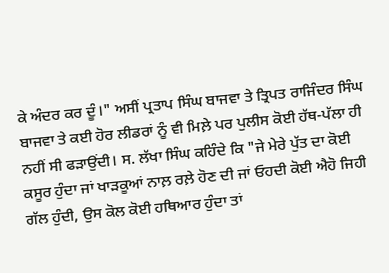ਕੇ ਅੰਦਰ ਕਰ ਦੂੰ।" ਅਸੀਂ ਪ੍ਰਤਾਪ ਸਿੰਘ ਬਾਜਵਾ ਤੇ ਤ੍ਰਿਪਤ ਰਾਜਿੰਦਰ ਸਿੰਘ ਬਾਜਵਾ ਤੇ ਕਈ ਹੋਰ ਲੀਡਰਾਂ ਨੂੰ ਵੀ ਮਿਲ਼ੇ ਪਰ ਪੁਲੀਸ ਕੋਈ ਹੱਥ-ਪੱਲਾ ਹੀ ਨਹੀਂ ਸੀ ਫੜਾਉਂਦੀ। ਸ. ਲੱਖਾ ਸਿੰਘ ਕਹਿੰਦੇ ਕਿ "ਜੇ ਮੇਰੇ ਪੁੱਤ ਦਾ ਕੋਈ ਕਸੂਰ ਹੁੰਦਾ ਜਾਂ ਖਾੜਕੂਆਂ ਨਾਲ਼ ਰਲ਼ੇ ਹੋਣ ਦੀ ਜਾਂ ਓਹਦੀ ਕੋਈ ਐਹੋ ਜਿਹੀ ਗੱਲ ਹੁੰਦੀ, ਉਸ ਕੋਲ ਕੋਈ ਹਥਿਆਰ ਹੁੰਦਾ ਤਾਂ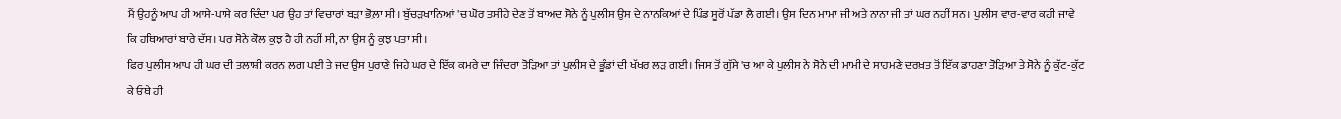ਮੈਂ ਉਹਨੂੰ ਆਪ ਹੀ ਆਸੇ-ਪਾਸੇ ਕਰ ਦਿੰਦਾ ਪਰ ਉਹ ਤਾਂ ਵਿਚਾਰਾਂ ਬੜਾ ਭੋਲ਼ਾ ਸੀ। ਬੁੱਚੜਖਾਨਿਆਂ 'ਚ ਘੋਰ ਤਸੀਹੇ ਦੇਣ ਤੋਂ ਬਾਅਦ ਸੋਨੇ ਨੂੰ ਪੁਲੀਸ ਉਸ ਦੇ ਨਾਨਕਿਆਂ ਦੇ ਪਿੰਡ ਸੂਰੋਂ ਪੱਡਾ ਲੈ ਗਈ। ਉਸ ਦਿਨ ਮਾਮਾ ਜੀ ਅਤੇ ਨਾਨਾ ਜੀ ਤਾਂ ਘਰ ਨਹੀਂ ਸਨ। ਪੁਲੀਸ ਵਾਰ-ਵਾਰ ਕਹੀ ਜਾਵੇ ਕਿ ਹਥਿਆਰਾਂ ਬਾਰੇ ਦੱਸ। ਪਰ ਸੋਨੇ ਕੋਲ ਕੁਝ ਹੈ ਹੀ ਨਹੀਂ ਸੀ, ਨਾ ਉਸ ਨੂੰ ਕੁਝ ਪਤਾ ਸੀ।
ਫਿਰ ਪੁਲੀਸ ਆਪ ਹੀ ਘਰ ਦੀ ਤਲਾਸ਼ੀ ਕਰਨ ਲਗ ਪਈ ਤੇ ਜਦ ਉਸ ਪੁਰਾਣੇ ਜਿਹੇ ਘਰ ਦੇ ਇੱਕ ਕਮਰੇ ਦਾ ਜਿੰਦਰਾ ਤੋੜਿਆ ਤਾਂ ਪੁਲੀਸ ਦੇ ਭੂੰਡਾਂ ਦੀ ਖੱਖਰ ਲੜ ਗਈ। ਜਿਸ ਤੋਂ ਗੁੱਸੇ 'ਚ ਆ ਕੇ ਪੁਲੀਸ ਨੇ ਸੋਨੇ ਦੀ ਮਾਮੀ ਦੇ ਸਾਹਮਣੇ ਦਰਖ਼ਤ ਤੋਂ ਇੱਕ ਡਾਹਣਾ ਤੋੜਿਆ ਤੇ ਸੋਨੇ ਨੂੰ ਕੁੱਟ-ਕੁੱਟ ਕੇ ਓਥੇ ਹੀ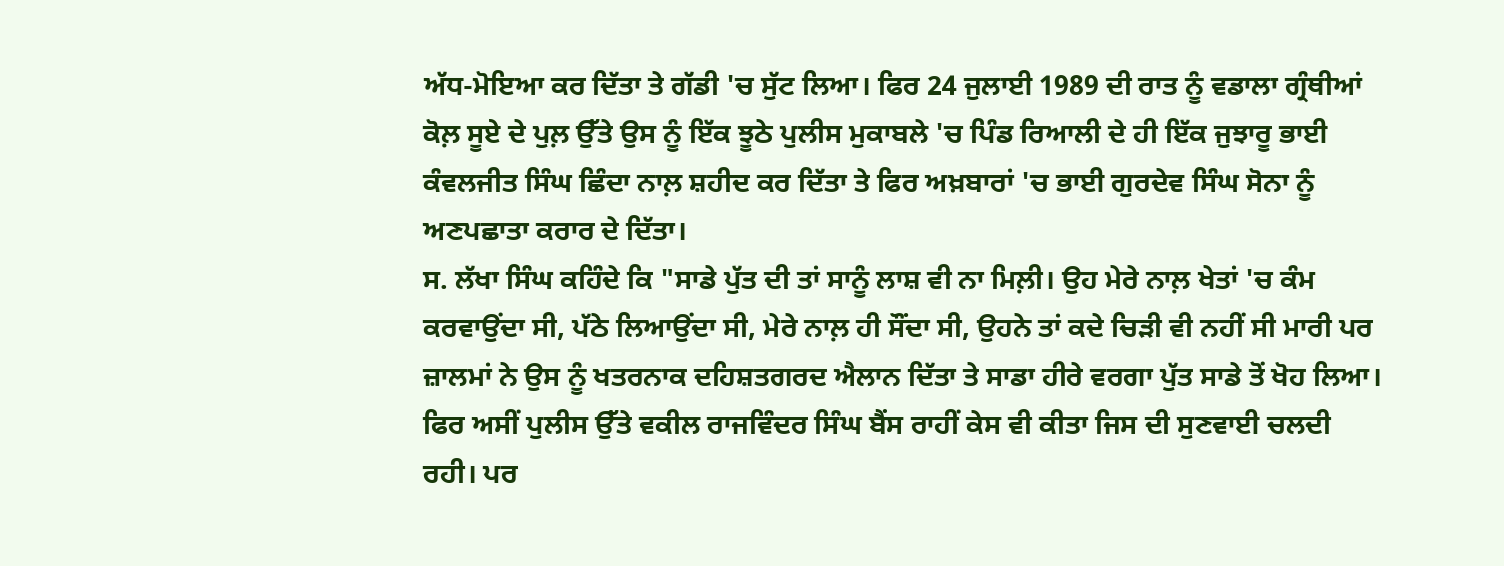ਅੱਧ-ਮੋਇਆ ਕਰ ਦਿੱਤਾ ਤੇ ਗੱਡੀ 'ਚ ਸੁੱਟ ਲਿਆ। ਫਿਰ 24 ਜੁਲਾਈ 1989 ਦੀ ਰਾਤ ਨੂੰ ਵਡਾਲਾ ਗ੍ਰੰਥੀਆਂ ਕੋਲ਼ ਸੂਏ ਦੇ ਪੁਲ਼ ਉੱਤੇ ਉਸ ਨੂੰ ਇੱਕ ਝੂਠੇ ਪੁਲੀਸ ਮੁਕਾਬਲੇ 'ਚ ਪਿੰਡ ਰਿਆਲੀ ਦੇ ਹੀ ਇੱਕ ਜੁਝਾਰੂ ਭਾਈ ਕੰਵਲਜੀਤ ਸਿੰਘ ਛਿੰਦਾ ਨਾਲ਼ ਸ਼ਹੀਦ ਕਰ ਦਿੱਤਾ ਤੇ ਫਿਰ ਅਖ਼ਬਾਰਾਂ 'ਚ ਭਾਈ ਗੁਰਦੇਵ ਸਿੰਘ ਸੋਨਾ ਨੂੰ ਅਣਪਛਾਤਾ ਕਰਾਰ ਦੇ ਦਿੱਤਾ।
ਸ. ਲੱਖਾ ਸਿੰਘ ਕਹਿੰਦੇ ਕਿ "ਸਾਡੇ ਪੁੱਤ ਦੀ ਤਾਂ ਸਾਨੂੰ ਲਾਸ਼ ਵੀ ਨਾ ਮਿਲ਼ੀ। ਉਹ ਮੇਰੇ ਨਾਲ਼ ਖੇਤਾਂ 'ਚ ਕੰਮ ਕਰਵਾਉਂਦਾ ਸੀ, ਪੱਠੇ ਲਿਆਉਂਦਾ ਸੀ, ਮੇਰੇ ਨਾਲ਼ ਹੀ ਸੌਂਦਾ ਸੀ, ਉਹਨੇ ਤਾਂ ਕਦੇ ਚਿੜੀ ਵੀ ਨਹੀਂ ਸੀ ਮਾਰੀ ਪਰ ਜ਼ਾਲਮਾਂ ਨੇ ਉਸ ਨੂੰ ਖਤਰਨਾਕ ਦਹਿਸ਼ਤਗਰਦ ਐਲਾਨ ਦਿੱਤਾ ਤੇ ਸਾਡਾ ਹੀਰੇ ਵਰਗਾ ਪੁੱਤ ਸਾਡੇ ਤੋਂ ਖੋਹ ਲਿਆ। ਫਿਰ ਅਸੀਂ ਪੁਲੀਸ ਉੱਤੇ ਵਕੀਲ ਰਾਜਵਿੰਦਰ ਸਿੰਘ ਬੈਂਸ ਰਾਹੀਂ ਕੇਸ ਵੀ ਕੀਤਾ ਜਿਸ ਦੀ ਸੁਣਵਾਈ ਚਲਦੀ ਰਹੀ। ਪਰ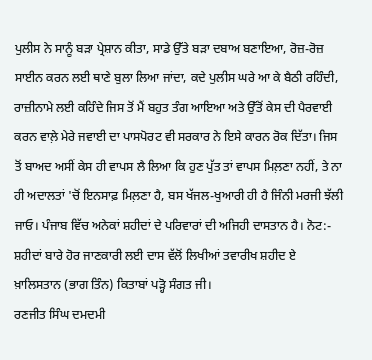ਪੁਲੀਸ ਨੇ ਸਾਨੂੰ ਬੜਾ ਪ੍ਰੇਸ਼ਾਨ ਕੀਤਾ, ਸਾਡੇ ਉੱਤੇ ਬੜਾ ਦਬਾਅ ਬਣਾਇਆ, ਰੋਜ਼-ਰੋਜ਼ ਸਾਈਨ ਕਰਨ ਲਈ ਥਾਣੇ ਬੁਲਾ ਲਿਆ ਜਾਂਦਾ, ਕਦੇ ਪੁਲੀਸ ਘਰੇ ਆ ਕੇ ਬੈਠੀ ਰਹਿੰਦੀ, ਰਾਜ਼ੀਨਾਮੇ ਲਈ ਕਹਿੰਦੇ ਜਿਸ ਤੋਂ ਮੈਂ ਬਹੁਤ ਤੰਗ ਆਇਆ ਅਤੇ ਉੱਤੋਂ ਕੇਸ ਦੀ ਪੈਰਵਾਈ ਕਰਨ ਵਾਲ਼ੇ ਮੇਰੇ ਜਵਾਈ ਦਾ ਪਾਸਪੋਰਟ ਵੀ ਸਰਕਾਰ ਨੇ ਇਸੇ ਕਾਰਨ ਰੋਕ ਦਿੱਤਾ। ਜਿਸ ਤੋਂ ਬਾਅਦ ਅਸੀਂ ਕੇਸ ਹੀ ਵਾਪਸ ਲੈ ਲਿਆ ਕਿ ਹੁਣ ਪੁੱਤ ਤਾਂ ਵਾਪਸ ਮਿਲ਼ਣਾ ਨਹੀਂ, ਤੇ ਨਾ ਹੀ ਅਦਾਲਤਾਂ 'ਚੋਂ ਇਨਸਾਫ਼ ਮਿਲ਼ਣਾ ਹੈ, ਬਸ ਖੱਜਲ-ਖੁਆਰੀ ਹੀ ਹੈ ਜਿੰਨੀ ਮਰਜੀ ਝੱਲੀ ਜਾਓ। ਪੰਜਾਬ ਵਿੱਚ ਅਨੇਕਾਂ ਸ਼ਹੀਦਾਂ ਦੇ ਪਰਿਵਾਰਾਂ ਦੀ ਅਜਿਹੀ ਦਾਸਤਾਨ ਹੈ। ਨੋਟ:- ਸ਼ਹੀਦਾਂ ਬਾਰੇ ਹੋਰ ਜਾਣਕਾਰੀ ਲਈ ਦਾਸ ਵੱਲੋਂ ਲਿਖੀਆਂ ਤਵਾਰੀਖ ਸ਼ਹੀਦ ਏ ਖ਼ਾਲਿਸਤਾਨ (ਭਾਗ ਤਿੰਨ) ਕਿਤਾਬਾਂ ਪੜ੍ਹੋ ਸੰਗਤ ਜੀ।
ਰਣਜੀਤ ਸਿੰਘ ਦਮਦਮੀ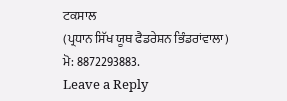ਟਕਸਾਲ
(ਪ੍ਰਧਾਨ ਸਿੱਖ ਯੂਥ ਫੈਡਰੇਸ਼ਨ ਭਿੰਡਰਾਂਵਾਲਾ)
ਮੋ: 8872293883.
Leave a Reply